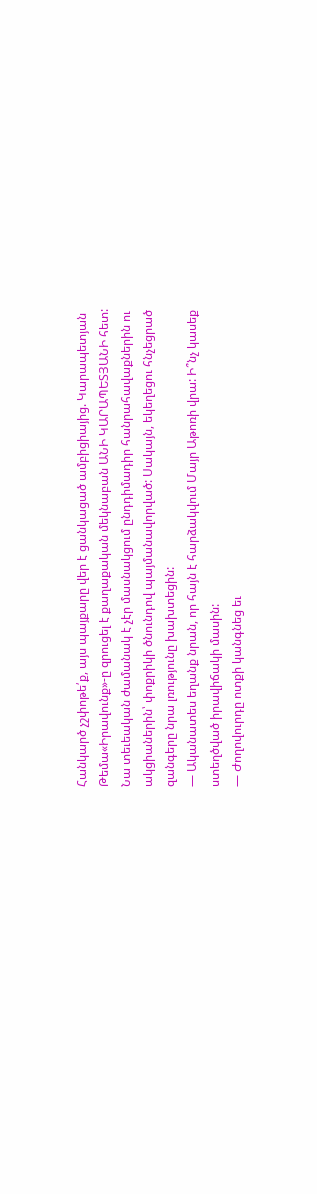Հանկարծ չշփոթե՛ք, այս պայքարը վեր է ցանկացած ամբիցիայից. Կարապետյան
Թեմա«Իրավունք»-ը զրուցել է քաղաքական մեկնաբան ԱՆԻ ԿԱՐԱՊԵՏՅԱՆԻ հետ: Նա տեւեական ժամանակ է չէր մասնակցում ընդդիմադիր հանրահավաքներին ու ակցիաներին՝ փոքրիկի ծնունդով պայմանավորված: Սակայն, եկեղեցու հնչեցրած զանգերը նրա լռությունը խախտեցին:
— Ականատես եղանք նրան, որ հայն է հարձակվում Մայր Աթոռի վրա: Ի՞նչ կասեք ստեղծված իրավիճակի մասին:
— Ժողովուրդը ոտքի կանգնեց եւ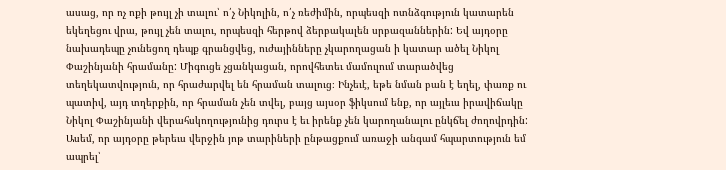ասաց, որ ոչ ոքի թույլ չի տալու՝ ո՛չ Նիկոլին, ո՛չ ռեժիմին, որպեսզի ոտնձգություն կատարեն եկեղեցու վրա, թույլ չեն տալու, որպեսզի հերթով ձերբակալեն սրբազաններին: Եվ այդօրը նախադեպը չունեցող դեպք գրանցվեց, ուժայինները չկարողացան ի կատար ածել Նիկոլ Փաշինյանի հրամանը: Միգուցե չցանկացան, որովհետեւ մամուլում տարածվեց տեղեկատվություն, որ հրաժարվել են հրաման տալուց։ Ինչեւէ, եթե նման բան է եղել, փառք ու պատիվ, այդ տղերքին, որ հրաման չեն տվել, բայց այսօր ֆիկսում ենք, որ այլեւս իրավիճակը Նիկոլ Փաշինյանի վերահսկողությունից դուրս է եւ իրենք չեն կարողանալու ընկճել ժողովրդին:
Ասեմ, որ այդօրը թերեւս վերջին յոթ տարիների ընթացքում առաջի անգամ հպարտություն եմ ապրել՝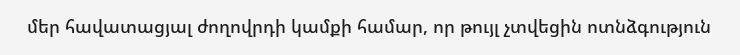մեր հավատացյալ ժողովրդի կամքի համար, որ թույլ չտվեցին ոտնձգություն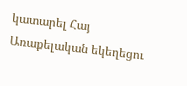կատարել Հայ Առաքելական եկեղեցու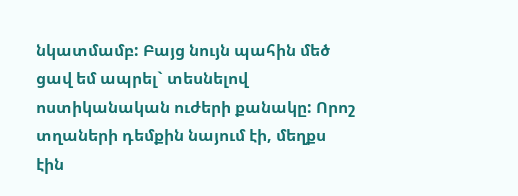նկատմամբ: Բայց նույն պահին մեծ ցավ եմ ապրել` տեսնելով ոստիկանական ուժերի քանակը: Որոշ տղաների դեմքին նայում էի, մեղքս էին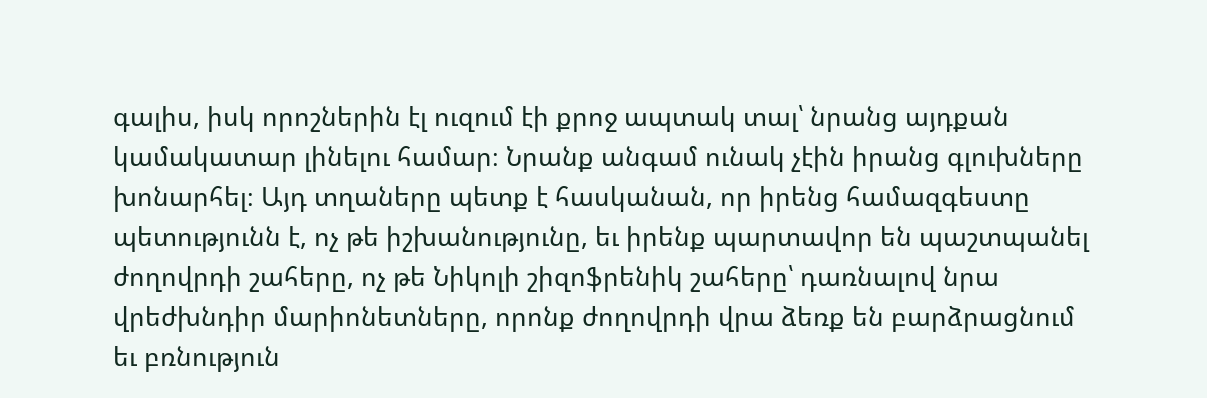գալիս, իսկ որոշներին էլ ուզում էի քրոջ ապտակ տալ՝ նրանց այդքան կամակատար լինելու համար։ Նրանք անգամ ունակ չէին իրանց գլուխները խոնարհել։ Այդ տղաները պետք է հասկանան, որ իրենց համազգեստը պետությունն է, ոչ թե իշխանությունը, եւ իրենք պարտավոր են պաշտպանել ժողովրդի շահերը, ոչ թե Նիկոլի շիզոֆրենիկ շահերը՝ դառնալով նրա վրեժխնդիր մարիոնետները, որոնք ժողովրդի վրա ձեռք են բարձրացնում եւ բռնություն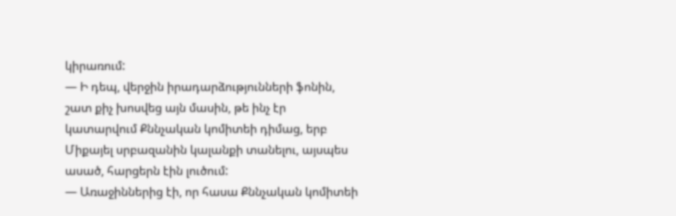կիրառում:
— Ի դեպ, վերջին իրադարձությունների ֆոնին, շատ քիչ խոսվեց այն մասին, թե ինչ էր կատարվում Քննչական կոմիտեի դիմաց, երբ Միքայել սրբազանին կալանքի տանելու, այսպես ասած, հարցերն էին լուծում:
— Առաջիններից էի, որ հասա Քննչական կոմիտեի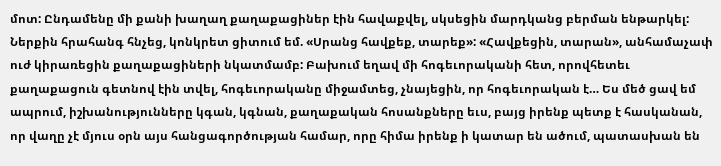մոտ: Ընդամենը մի քանի խաղաղ քաղաքացիներ էին հավաքվել, սկսեցին մարդկանց բերման ենթարկել: Ներքին հրահանգ հնչեց, կոնկրետ ցիտում եմ. «Սրանց հավքեք, տարեք»: «Հավքեցին, տարան», անհամաչափ ուժ կիրառեցին քաղաքացիների նկատմամբ: Բախում եղավ մի հոգեւորականի հետ, որովհետեւ քաղաքացուն գետնով էին տվել, հոգեւորականը միջամտեց, չնայեցին, որ հոգեւորական է… Ես մեծ ցավ եմ ապրում, իշխանությունները կգան, կգնան, քաղաքական հոսանքները եւս, բայց իրենք պետք է հասկանան, որ վաղը չէ մյուս օրն այս հանցագործության համար, որը հիմա իրենք ի կատար են ածում, պատասխան են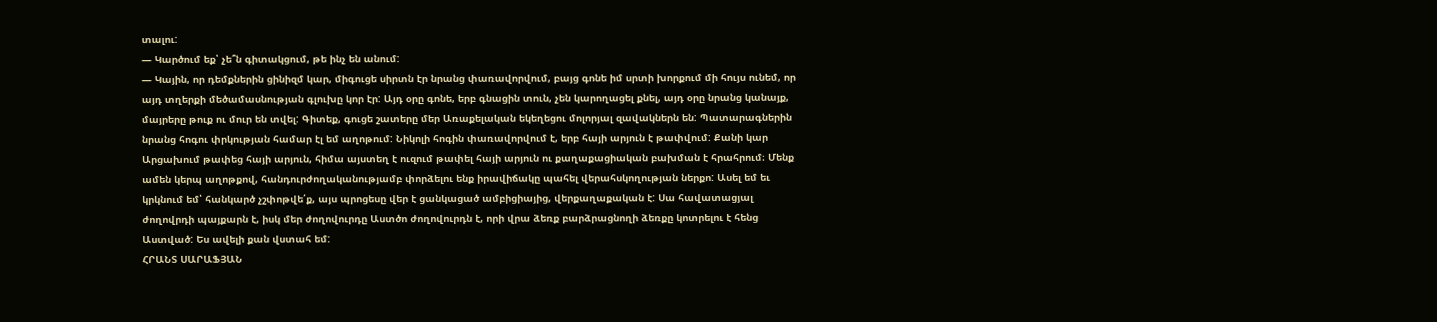տալու:
— Կարծում եք՝ չե՞ն գիտակցում, թե ինչ են անում:
— Կային, որ դեմքներին ցինիզմ կար, միգուցե սիրտն էր նրանց փառավորվում, բայց գոնե իմ սրտի խորքում մի հույս ունեմ, որ այդ տղերքի մեծամասնության գլուխը կոր էր: Այդ օրը գոնե, երբ գնացին տուն, չեն կարողացել քնել, այդ օրը նրանց կանայք, մայրերը թուք ու մուր են տվել: Գիտեք, գուցե շատերը մեր Առաքելական եկեղեցու մոլորյալ զավակներն են: Պատարագներին նրանց հոգու փրկության համար էլ եմ աղոթում: Նիկոլի հոգին փառավորվում է, երբ հայի արյուն է թափվում: Քանի կար Արցախում թափեց հայի արյուն, հիմա այստեղ է ուզում թափել հայի արյուն ու քաղաքացիական բախման է հրահրում։ Մենք ամեն կերպ աղոթքով, հանդուրժողականությամբ փորձելու ենք իրավիճակը պահել վերահսկողության ներքո: Ասել եմ եւ կրկնում եմ՝ հանկարծ չշփոթվե՛ք, այս պրոցեսը վեր է ցանկացած ամբիցիայից, վերքաղաքական է: Սա հավատացյալ ժողովրդի պայքարն է, իսկ մեր ժողովուրդը Աստծո ժողովուրդն է, որի վրա ձեռք բարձրացնողի ձեռքը կոտրելու է հենց Աստված: Ես ավելի քան վստահ եմ:
ՀՐԱՆՏ ՍԱՐԱՖՅԱՆ